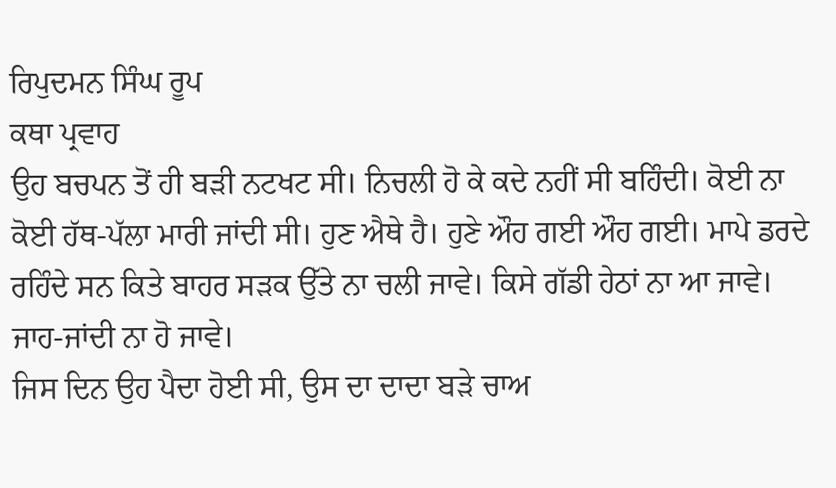ਰਿਪੁਦਮਨ ਸਿੰਘ ਰੂਪ
ਕਥਾ ਪ੍ਰਵਾਹ
ਉਹ ਬਚਪਨ ਤੋਂ ਹੀ ਬੜੀ ਨਟਖਟ ਸੀ। ਨਿਚਲੀ ਹੋ ਕੇ ਕਦੇ ਨਹੀਂ ਸੀ ਬਹਿੰਦੀ। ਕੋਈ ਨਾ ਕੋਈ ਹੱਥ-ਪੱਲਾ ਮਾਰੀ ਜਾਂਦੀ ਸੀ। ਹੁਣ ਐਥੇ ਹੈ। ਹੁਣੇ ਔਹ ਗਈ ਔਹ ਗਈ। ਮਾਪੇ ਡਰਦੇ ਰਹਿੰਦੇ ਸਨ ਕਿਤੇ ਬਾਹਰ ਸੜਕ ਉੱਤੇ ਨਾ ਚਲੀ ਜਾਵੇ। ਕਿਸੇ ਗੱਡੀ ਹੇਠਾਂ ਨਾ ਆ ਜਾਵੇ। ਜਾਹ-ਜਾਂਦੀ ਨਾ ਹੋ ਜਾਵੇ।
ਜਿਸ ਦਿਨ ਉਹ ਪੈਦਾ ਹੋਈ ਸੀ, ਉਸ ਦਾ ਦਾਦਾ ਬੜੇ ਚਾਅ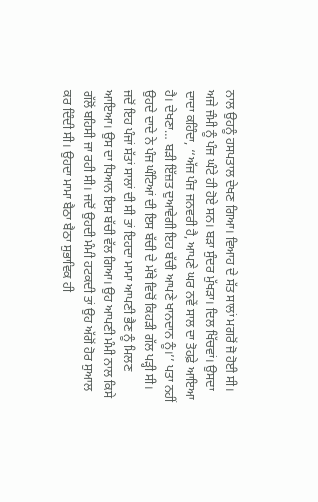ਨਾਲ ਉਹਨੂੰ ਹਸਪਤਾਲ ਦੇਖਣ ਗਿਆ। ਵਿਆਹ ਦੇ ਸੱਤ ਸਾਲਾਂ ਮਗਰੋਂ ਜੋ ਹੋਈ ਸੀ। ਅਜੇ ਜੰਮੀ ਨੂੰ ਪੰਜ ਘੰਟੇ ਹੀ ਹੋਏ ਸਨ। ਬੜਾ ਸੁੰਦਰ ਮੁੱਖੜਾ। ਦਿਲ ਖਿੱਚਵਾਂ। ਉਸਦਾ ਦਾਦਾ ਕਹਿੰਦਾ, ‘‘ਅੱਜ ਪੰਜ ਜਨਵਰੀ ਹੈ, ਆਪਣੇ ਘਰ ਨਵੇਂ ਸਾਲ ਦਾ ਤੋਹਫ਼ੇ ਆਇਆ ਹੈ। ਦੇਖਣਾ… ਬੜੀ ਇੱਜ਼ਤ ਦੁਆਵੇਗੀ ਇਹ ਬੱਚੀ ਆਪਣੇ ਖਾਨਦਾਨ ਨੂੰ।’’ ਪਤਾ ਨਹੀਂ ਉਹਦੇ ਦਾਦੇ ਨੇ ਪੰਜ ਘੰਟਿਆਂ ਦੀ ਇਸ ਬੱਚੀ ਦੇ ਮੱਥੇ ਵਿਚੋਂ ਕਿਹੜੀ ਗੱਲ ਪੜ੍ਹੀ ਸੀ।
ਜਦੋਂ ਇਹ ਪੰਜਾਂ ਸੱਤਾਂ ਸਾਲਾਂ ਦੀ ਸੀ ਤਾਂ ਇਹਦਾ ਮਾਮਾ ਆਪਣੀ ਭੈਣ ਨੂੰ ਮਿਲਣ ਆਇਆ। ਉਸ ਦਾ ਧਿਆਨ ਇਸ ਬੱਚੀ ਵੱਲ ਗਿਆ। ਉਹ ਆਪਣੀ ਮੰਮੀ ਨਾਲ ਕਿਸੇ ਗੱਲੋਂ ਬਹਿਸੀ ਜਾ ਰਹੀ ਸੀ। ਜਦੋਂ ਉਹਦੀ ਮੰਮੀ ਹਟਕਦੀ ਤਾਂ ਉਹ ਅੱਗੋਂ ਹੋਰ ਸੁਆਲ ਕਰ ਦਿੰਦੀ ਸੀ। ਉਹਦਾ ਮਾਮਾ ਬੈਠਾ ਬੈਠਾ ਸੁਭਾਵਿਕ ਹੀ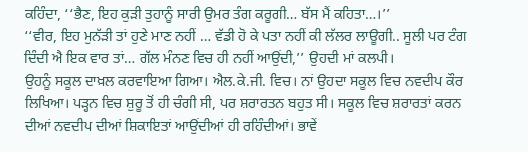ਕਹਿੰਦਾ, ‘‘ਭੈਣ, ਇਹ ਕੁੜੀ ਤੁਹਾਨੂੰ ਸਾਰੀ ਉਮਰ ਤੰਗ ਕਰੂਗੀ… ਬੱਸ ਮੈਂ ਕਹਿਤਾ…।’’
‘‘ਵੀਰ, ਇਹ ਮੁਨੱੜੀ ਤਾਂ ਹੁਣੇ ਮਾਣ ਨਹੀਂ … ਵੱਡੀ ਹੋ ਕੇ ਪਤਾ ਨਹੀਂ ਕੀ ਲੱਲਰ ਲਾਊਗੀ.. ਸੂਲੀ ਪਰ ਟੰਗ ਦਿੰਦੀ ਐ ਇਕ ਵਾਰ ਤਾਂ… ਗੱਲ ਮੰਨਣ ਵਿਚ ਹੀ ਨਹੀਂ ਆਉਂਦੀ,’’ ਉਹਦੀ ਮਾਂ ਕਲਪੀ।
ਉਹਨੂੰ ਸਕੂਲ ਦਾਖ਼ਲ ਕਰਵਾਇਆ ਗਿਆ। ਐਲ.ਕੇ.ਜੀ. ਵਿਚ। ਨਾਂ ਉਹਦਾ ਸਕੂਲ ਵਿਚ ਨਵਦੀਪ ਕੌਰ ਲਿਖਿਆ। ਪੜ੍ਹਨ ਵਿਚ ਸ਼ੁਰੂ ਤੋਂ ਹੀ ਚੰਗੀ ਸੀ, ਪਰ ਸ਼ਰਾਰਤਨ ਬਹੁਤ ਸੀ। ਸਕੂਲ ਵਿਚ ਸ਼ਰਾਰਤਾਂ ਕਰਨ ਦੀਆਂ ਨਵਦੀਪ ਦੀਆਂ ਸ਼ਿਕਾਇਤਾਂ ਆਉਂਦੀਆਂ ਹੀ ਰਹਿੰਦੀਆਂ। ਭਾਵੇਂ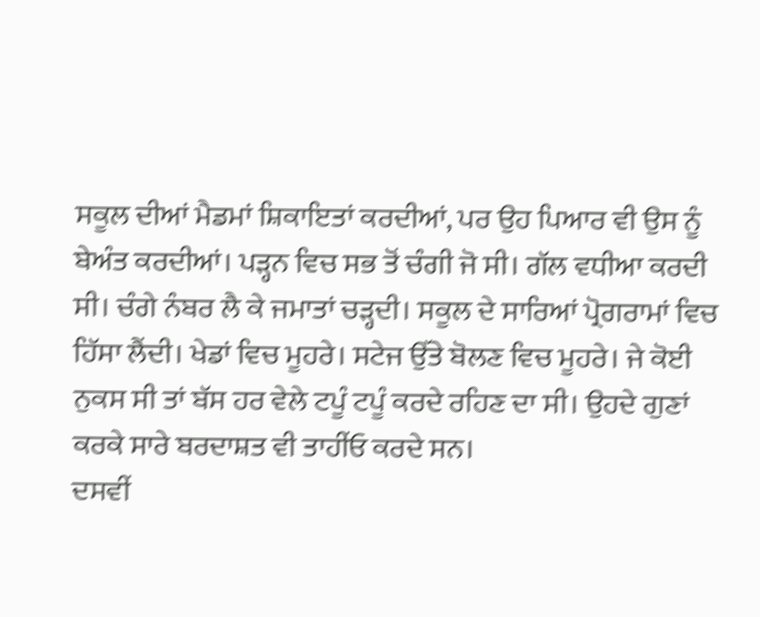ਸਕੂਲ ਦੀਆਂ ਮੈਡਮਾਂ ਸ਼ਿਕਾਇਤਾਂ ਕਰਦੀਆਂ, ਪਰ ਉਹ ਪਿਆਰ ਵੀ ਉਸ ਨੂੰ ਬੇਅੰਤ ਕਰਦੀਆਂ। ਪੜ੍ਹਨ ਵਿਚ ਸਭ ਤੋਂ ਚੰਗੀ ਜੋ ਸੀ। ਗੱਲ ਵਧੀਆ ਕਰਦੀ ਸੀ। ਚੰਗੇ ਨੰਬਰ ਲੈ ਕੇ ਜਮਾਤਾਂ ਚੜ੍ਹਦੀ। ਸਕੂਲ ਦੇ ਸਾਰਿਆਂ ਪ੍ਰੋਗਰਾਮਾਂ ਵਿਚ ਹਿੱਸਾ ਲੈਂਦੀ। ਖੇਡਾਂ ਵਿਚ ਮੂਹਰੇ। ਸਟੇਜ ਉੱਤੇ ਬੋਲਣ ਵਿਚ ਮੂਹਰੇ। ਜੇ ਕੋਈ ਨੁਕਸ ਸੀ ਤਾਂ ਬੱਸ ਹਰ ਵੇਲੇ ਟਪੂੰ ਟਪੂੰ ਕਰਦੇ ਰਹਿਣ ਦਾ ਸੀ। ਉਹਦੇ ਗੁਣਾਂ ਕਰਕੇ ਸਾਰੇ ਬਰਦਾਸ਼ਤ ਵੀ ਤਾਹੀਂਓ ਕਰਦੇ ਸਨ।
ਦਸਵੀਂ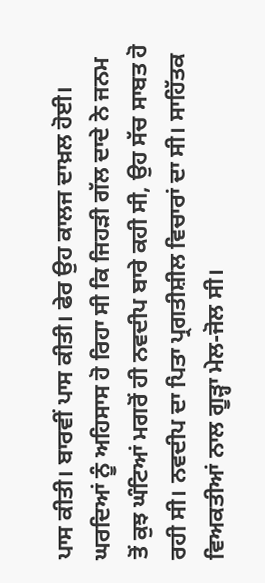ਪਾਸ ਕੀਤੀ। ਬਾਰਵੀਂ ਪਾਸ ਕੀਤੀ। ਫੇਰ ਉਹ ਕਾਲਜ ਦਾਖ਼ਲ ਹੋਈ। ਘਰਦਿਆਂ ਨੂੰ ਅਹਿਸਾਸ ਹੋ ਰਿਹਾ ਸੀ ਕਿ ਜਿਹੜੀ ਗੱਲ ਦਾਦੇ ਨੇ ਜਨਮ ਤੋਂ ਕੁਝ ਘੰਟਿਆਂ ਮਗਰੋਂ ਹੀ ਨਵਦੀਪ ਬਾਰੇ ਕਹੀ ਸੀ, ਉਹ ਸੱਚ ਸਾਬਤ ਹੋ ਰਹੀ ਸੀ। ਨਵਦੀਪ ਦਾ ਪਿਤਾ ਪ੍ਰਗਤੀਸ਼ੀਲ ਵਿਚਾਰਾਂ ਦਾ ਸੀ। ਸਾਹਿੱਤਕ ਵਿਅਕਤੀਆਂ ਨਾਲ ਗੂੜ੍ਹਾ ਮੇਲ-ਜੋਲ ਸੀ।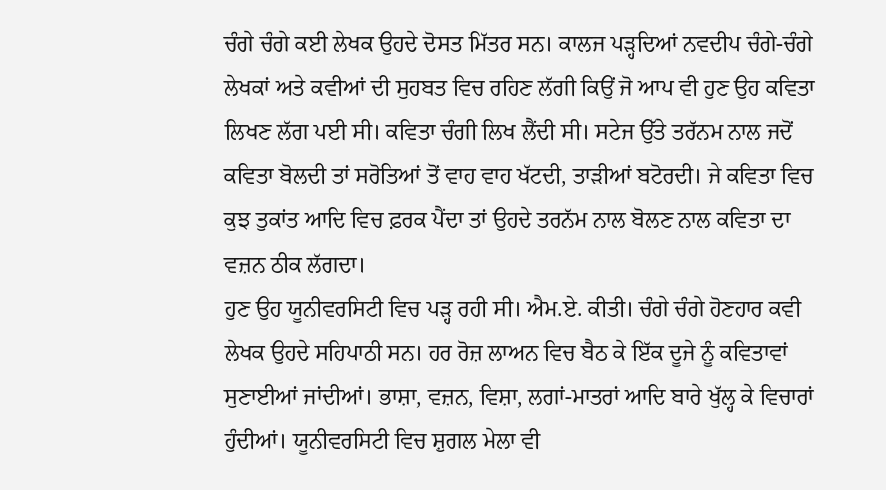ਚੰਗੇ ਚੰਗੇ ਕਈ ਲੇਖਕ ਉਹਦੇ ਦੋਸਤ ਮਿੱਤਰ ਸਨ। ਕਾਲਜ ਪੜ੍ਹਦਿਆਂ ਨਵਦੀਪ ਚੰਗੇ-ਚੰਗੇ ਲੇਖਕਾਂ ਅਤੇ ਕਵੀਆਂ ਦੀ ਸੁਹਬਤ ਵਿਚ ਰਹਿਣ ਲੱਗੀ ਕਿਉਂ ਜੋ ਆਪ ਵੀ ਹੁਣ ਉਹ ਕਵਿਤਾ ਲਿਖਣ ਲੱਗ ਪਈ ਸੀ। ਕਵਿਤਾ ਚੰਗੀ ਲਿਖ ਲੈਂਦੀ ਸੀ। ਸਟੇਜ ਉੱਤੇ ਤਰੱਨਮ ਨਾਲ ਜਦੋਂ ਕਵਿਤਾ ਬੋਲਦੀ ਤਾਂ ਸਰੋਤਿਆਂ ਤੋਂ ਵਾਹ ਵਾਹ ਖੱਟਦੀ, ਤਾੜੀਆਂ ਬਟੋਰਦੀ। ਜੇ ਕਵਿਤਾ ਵਿਚ ਕੁਝ ਤੁਕਾਂਤ ਆਦਿ ਵਿਚ ਫ਼ਰਕ ਪੈਂਦਾ ਤਾਂ ਉਹਦੇ ਤਰਨੱਮ ਨਾਲ ਬੋਲਣ ਨਾਲ ਕਵਿਤਾ ਦਾ ਵਜ਼ਨ ਠੀਕ ਲੱਗਦਾ।
ਹੁਣ ਉਹ ਯੂਨੀਵਰਸਿਟੀ ਵਿਚ ਪੜ੍ਹ ਰਹੀ ਸੀ। ਐਮ.ਏ. ਕੀਤੀ। ਚੰਗੇ ਚੰਗੇ ਹੋਣਹਾਰ ਕਵੀ ਲੇਖਕ ਉਹਦੇ ਸਹਿਪਾਠੀ ਸਨ। ਹਰ ਰੋਜ਼ ਲਾਅਨ ਵਿਚ ਬੈਠ ਕੇ ਇੱਕ ਦੂਜੇ ਨੂੰ ਕਵਿਤਾਵਾਂ ਸੁਣਾਈਆਂ ਜਾਂਦੀਆਂ। ਭਾਸ਼ਾ, ਵਜ਼ਨ, ਵਿਸ਼ਾ, ਲਗਾਂ-ਮਾਤਰਾਂ ਆਦਿ ਬਾਰੇ ਖੁੱਲ੍ਹ ਕੇ ਵਿਚਾਰਾਂ ਹੁੰਦੀਆਂ। ਯੂਨੀਵਰਸਿਟੀ ਵਿਚ ਸ਼ੁਗਲ ਮੇਲਾ ਵੀ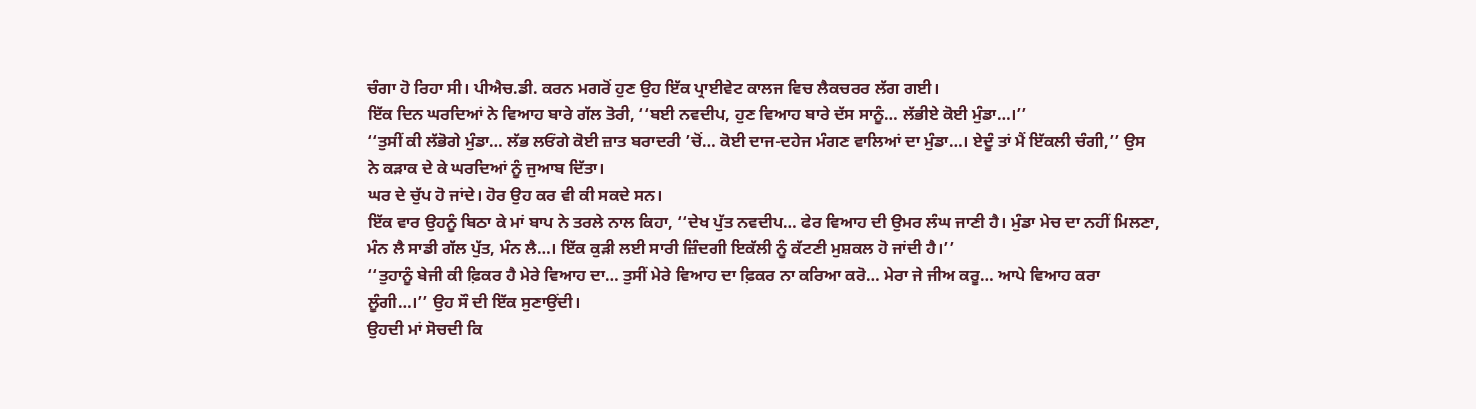ਚੰਗਾ ਹੋ ਰਿਹਾ ਸੀ। ਪੀਐਚ.ਡੀ. ਕਰਨ ਮਗਰੋਂ ਹੁਣ ਉਹ ਇੱਕ ਪ੍ਰਾਈਵੇਟ ਕਾਲਜ ਵਿਚ ਲੈਕਚਰਰ ਲੱਗ ਗਈ।
ਇੱਕ ਦਿਨ ਘਰਦਿਆਂ ਨੇ ਵਿਆਹ ਬਾਰੇ ਗੱਲ ਤੋਰੀ, ‘‘ਬਈ ਨਵਦੀਪ, ਹੁਣ ਵਿਆਹ ਬਾਰੇ ਦੱਸ ਸਾਨੂੰ… ਲੱਭੀਏ ਕੋਈ ਮੁੰਡਾ…।’’
‘‘ਤੁਸੀਂ ਕੀ ਲੱਭੋਗੇ ਮੁੰਡਾ… ਲੱਭ ਲਓਂਗੇ ਕੋਈ ਜ਼ਾਤ ਬਰਾਦਰੀ ’ਚੋਂ… ਕੋਈ ਦਾਜ-ਦਹੇਜ ਮੰਗਣ ਵਾਲਿਆਂ ਦਾ ਮੁੰਡਾ…। ਏਦੂੰ ਤਾਂ ਮੈਂ ਇੱਕਲੀ ਚੰਗੀ,’’ ਉਸ ਨੇ ਕੜਾਕ ਦੇ ਕੇ ਘਰਦਿਆਂ ਨੂੰ ਜੁਆਬ ਦਿੱਤਾ।
ਘਰ ਦੇ ਚੁੱਪ ਹੋ ਜਾਂਦੇ। ਹੋਰ ਉਹ ਕਰ ਵੀ ਕੀ ਸਕਦੇ ਸਨ।
ਇੱਕ ਵਾਰ ਉਹਨੂੰ ਬਿਠਾ ਕੇ ਮਾਂ ਬਾਪ ਨੇ ਤਰਲੇ ਨਾਲ ਕਿਹਾ, ‘‘ਦੇਖ ਪੁੱਤ ਨਵਦੀਪ… ਫੇਰ ਵਿਆਹ ਦੀ ਉਮਰ ਲੰਘ ਜਾਣੀ ਹੈ। ਮੁੰਡਾ ਮੇਚ ਦਾ ਨਹੀਂ ਮਿਲਣਾ, ਮੰਨ ਲੈ ਸਾਡੀ ਗੱਲ ਪੁੱਤ, ਮੰਨ ਲੈ…। ਇੱਕ ਕੁੜੀ ਲਈ ਸਾਰੀ ਜ਼ਿੰਦਗੀ ਇਕੱਲੀ ਨੂੰ ਕੱਟਣੀ ਮੁਸ਼ਕਲ ਹੋ ਜਾਂਦੀ ਹੈ।’’
‘‘ਤੁਹਾਨੂੰ ਬੇਜੀ ਕੀ ਫ਼ਿਕਰ ਹੈ ਮੇਰੇ ਵਿਆਹ ਦਾ… ਤੁਸੀਂ ਮੇਰੇ ਵਿਆਹ ਦਾ ਫ਼ਿਕਰ ਨਾ ਕਰਿਆ ਕਰੋ… ਮੇਰਾ ਜੇ ਜੀਅ ਕਰੂ… ਆਪੇ ਵਿਆਹ ਕਰਾ ਲੂੰਗੀ…।’’ ਉਹ ਸੌ ਦੀ ਇੱਕ ਸੁਣਾਉਂਦੀ।
ਉਹਦੀ ਮਾਂ ਸੋਚਦੀ ਕਿ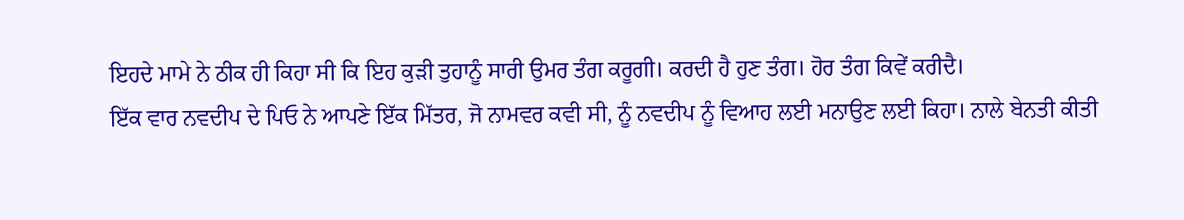ਇਹਦੇ ਮਾਮੇ ਨੇ ਠੀਕ ਹੀ ਕਿਹਾ ਸੀ ਕਿ ਇਹ ਕੁੜੀ ਤੁਹਾਨੂੰ ਸਾਰੀ ਉਮਰ ਤੰਗ ਕਰੂਗੀ। ਕਰਦੀ ਹੈ ਹੁਣ ਤੰਗ। ਹੋਰ ਤੰਗ ਕਿਵੇਂ ਕਰੀਦੈ।
ਇੱਕ ਵਾਰ ਨਵਦੀਪ ਦੇ ਪਿਓ ਨੇ ਆਪਣੇ ਇੱਕ ਮਿੱਤਰ, ਜੋ ਨਾਮਵਰ ਕਵੀ ਸੀ, ਨੂੰ ਨਵਦੀਪ ਨੂੰ ਵਿਆਹ ਲਈ ਮਨਾਉਣ ਲਈ ਕਿਹਾ। ਨਾਲੇ ਬੇਨਤੀ ਕੀਤੀ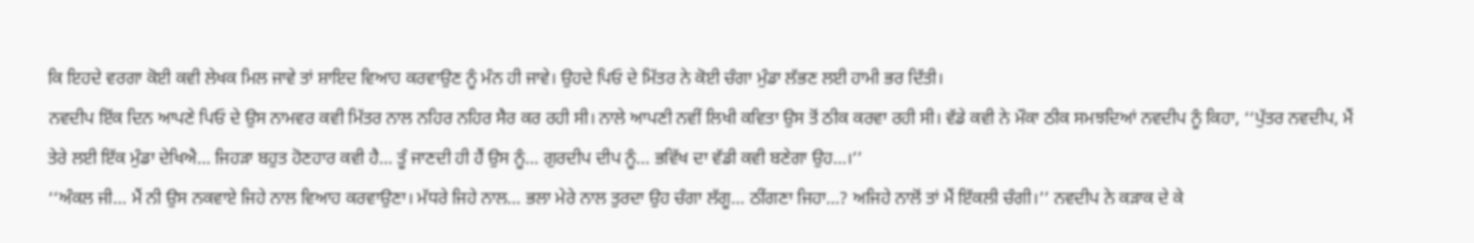ਕਿ ਇਹਦੇ ਵਰਗਾ ਕੋਈ ਕਵੀ ਲੇਖਕ ਮਿਲ ਜਾਵੇ ਤਾਂ ਸ਼ਾਇਦ ਵਿਆਹ ਕਰਵਾਉਣ ਨੂੰ ਮੰਨ ਹੀ ਜਾਵੇ। ਉਹਦੇ ਪਿਓ ਦੇ ਮਿੱਤਰ ਨੇ ਕੋਈ ਚੰਗਾ ਮੁੰਡਾ ਲੱਭਣ ਲਈ ਹਾਮੀ ਭਰ ਦਿੱਤੀ।
ਨਵਦੀਪ ਇੱਕ ਦਿਨ ਆਪਣੇ ਪਿਓ ਦੇ ਉਸ ਨਾਮਵਰ ਕਵੀ ਮਿੱਤਰ ਨਾਲ ਨਹਿਰ ਨਹਿਰ ਸੈਰ ਕਰ ਰਹੀ ਸੀ। ਨਾਲੇ ਆਪਣੀ ਨਵੀਂ ਲਿਖੀ ਕਵਿਤਾ ਉਸ ਤੋਂ ਠੀਕ ਕਰਵਾ ਰਹੀ ਸੀ। ਵੱਡੇ ਕਵੀ ਨੇ ਮੌਕਾ ਠੀਕ ਸਮਝਦਿਆਂ ਨਵਦੀਪ ਨੂੰ ਕਿਹਾ, ‘‘ਪੁੱਤਰ ਨਵਦੀਪ, ਮੈਂ ਤੇਰੇ ਲਈ ਇੱਕ ਮੁੰਡਾ ਦੇਖਿਐ… ਜਿਹੜਾ ਬਹੁਤ ਹੋਣਹਾਰ ਕਵੀ ਹੈ… ਤੂੰ ਜਾਣਦੀ ਹੀ ਹੈਂ ਉਸ ਨੂੰ… ਗੁਰਦੀਪ ਦੀਪ ਨੂੰ… ਭਵਿੱਖ ਦਾ ਵੱਡੀ ਕਵੀ ਬਣੇਗਾ ਉਹ…।’’
‘‘ਅੰਕਲ ਜੀ… ਮੈਂ ਨੀ ਉਸ ਨਕਵਾਏ ਜਿਹੇ ਨਾਲ ਵਿਆਹ ਕਰਵਾਉਣਾ। ਮੱਧਰੇ ਜਿਹੇ ਨਾਲ… ਭਲਾ ਮੇਰੇ ਨਾਲ ਤੁਰਦਾ ਉਹ ਚੰਗਾ ਲੱਗੂ… ਠੀਂਗਣਾ ਜਿਹਾ…? ਅਜਿਹੇ ਨਾਲੋਂ ਤਾਂ ਮੈਂ ਇੱਕਲੀ ਚੰਗੀ।’’ ਨਵਦੀਪ ਨੇ ਕੜਾਕ ਦੇ ਕੇ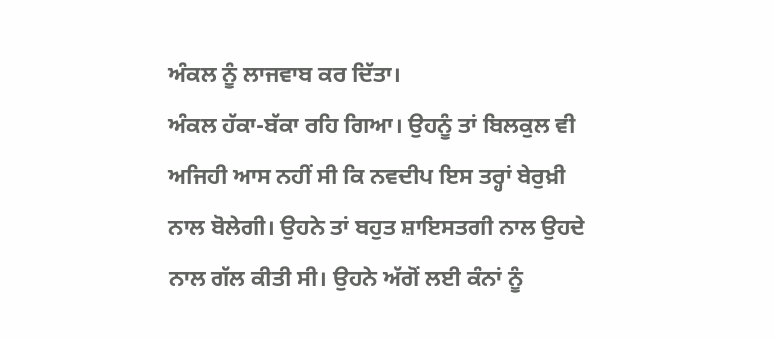ਅੰਕਲ ਨੂੰ ਲਾਜਵਾਬ ਕਰ ਦਿੱਤਾ।
ਅੰਕਲ ਹੱਕਾ-ਬੱਕਾ ਰਹਿ ਗਿਆ। ਉਹਨੂੰ ਤਾਂ ਬਿਲਕੁਲ ਵੀ ਅਜਿਹੀ ਆਸ ਨਹੀਂ ਸੀ ਕਿ ਨਵਦੀਪ ਇਸ ਤਰ੍ਹਾਂ ਬੇਰੁਖ਼ੀ ਨਾਲ ਬੋਲੇਗੀ। ਉਹਨੇ ਤਾਂ ਬਹੁਤ ਸ਼ਾਇਸਤਗੀ ਨਾਲ ਉਹਦੇ ਨਾਲ ਗੱਲ ਕੀਤੀ ਸੀ। ਉਹਨੇ ਅੱਗੋਂ ਲਈ ਕੰਨਾਂ ਨੂੰ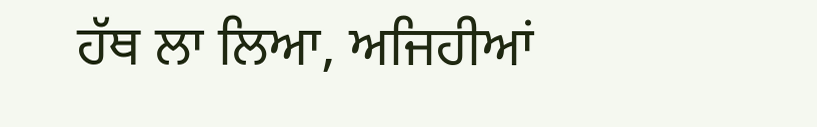ਹੱਥ ਲਾ ਲਿਆ, ਅਜਿਹੀਆਂ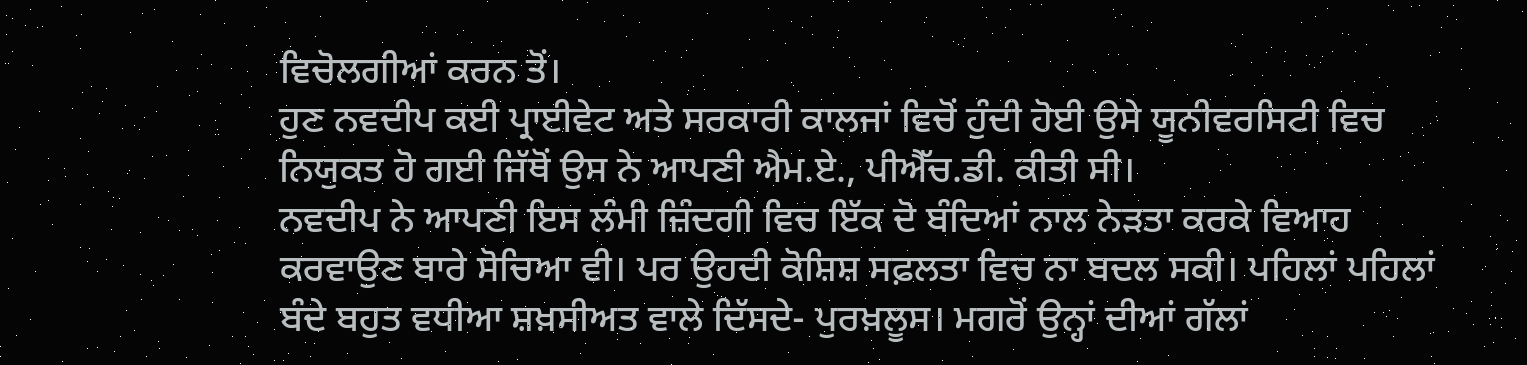ਵਿਚੋਲਗੀਆਂ ਕਰਨ ਤੋਂ।
ਹੁਣ ਨਵਦੀਪ ਕਈ ਪ੍ਰਾਈਵੇਟ ਅਤੇ ਸਰਕਾਰੀ ਕਾਲਜਾਂ ਵਿਚੋਂ ਹੁੰਦੀ ਹੋਈ ਉਸੇ ਯੂਨੀਵਰਸਿਟੀ ਵਿਚ ਨਿਯੁਕਤ ਹੋ ਗਈ ਜਿੱਥੋਂ ਉਸ ਨੇ ਆਪਣੀ ਐਮ.ਏ., ਪੀਐੱਚ.ਡੀ. ਕੀਤੀ ਸੀ।
ਨਵਦੀਪ ਨੇ ਆਪਣੀ ਇਸ ਲੰਮੀ ਜ਼ਿੰਦਗੀ ਵਿਚ ਇੱਕ ਦੋ ਬੰਦਿਆਂ ਨਾਲ ਨੇੜਤਾ ਕਰਕੇ ਵਿਆਹ ਕਰਵਾਉਣ ਬਾਰੇ ਸੋਚਿਆ ਵੀ। ਪਰ ਉਹਦੀ ਕੋਸ਼ਿਸ਼ ਸਫ਼ਲਤਾ ਵਿਚ ਨਾ ਬਦਲ ਸਕੀ। ਪਹਿਲਾਂ ਪਹਿਲਾਂ ਬੰਦੇ ਬਹੁਤ ਵਧੀਆ ਸ਼ਖ਼ਸੀਅਤ ਵਾਲੇ ਦਿੱਸਦੇ- ਪੁਰਖ਼ਲੂਸ। ਮਗਰੋਂ ਉਨ੍ਹਾਂ ਦੀਆਂ ਗੱਲਾਂ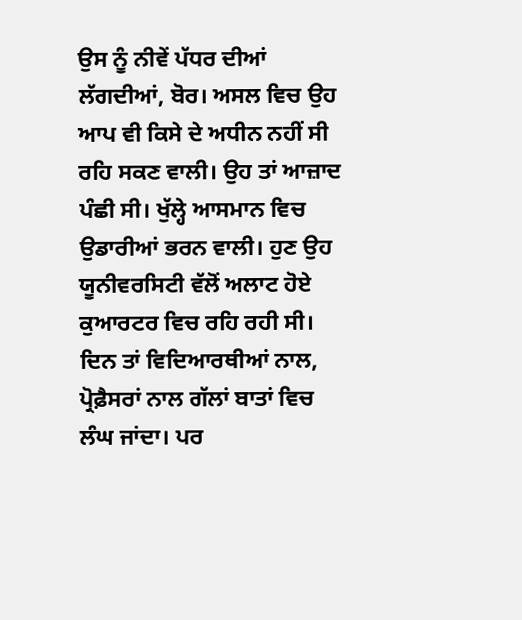ਉਸ ਨੂੰ ਨੀਵੇਂ ਪੱਧਰ ਦੀਆਂ ਲੱਗਦੀਆਂ, ਬੋਰ। ਅਸਲ ਵਿਚ ਉਹ ਆਪ ਵੀ ਕਿਸੇ ਦੇ ਅਧੀਨ ਨਹੀਂ ਸੀ ਰਹਿ ਸਕਣ ਵਾਲੀ। ਉਹ ਤਾਂ ਆਜ਼ਾਦ ਪੰਛੀ ਸੀ। ਖੁੱਲ੍ਹੇ ਆਸਮਾਨ ਵਿਚ ਉਡਾਰੀਆਂ ਭਰਨ ਵਾਲੀ। ਹੁਣ ਉਹ ਯੂਨੀਵਰਸਿਟੀ ਵੱਲੋਂ ਅਲਾਟ ਹੋਏ ਕੁਆਰਟਰ ਵਿਚ ਰਹਿ ਰਹੀ ਸੀ। ਦਿਨ ਤਾਂ ਵਿਦਿਆਰਥੀਆਂ ਨਾਲ, ਪ੍ਰੋਫ਼ੈਸਰਾਂ ਨਾਲ ਗੱਲਾਂ ਬਾਤਾਂ ਵਿਚ ਲੰਘ ਜਾਂਦਾ। ਪਰ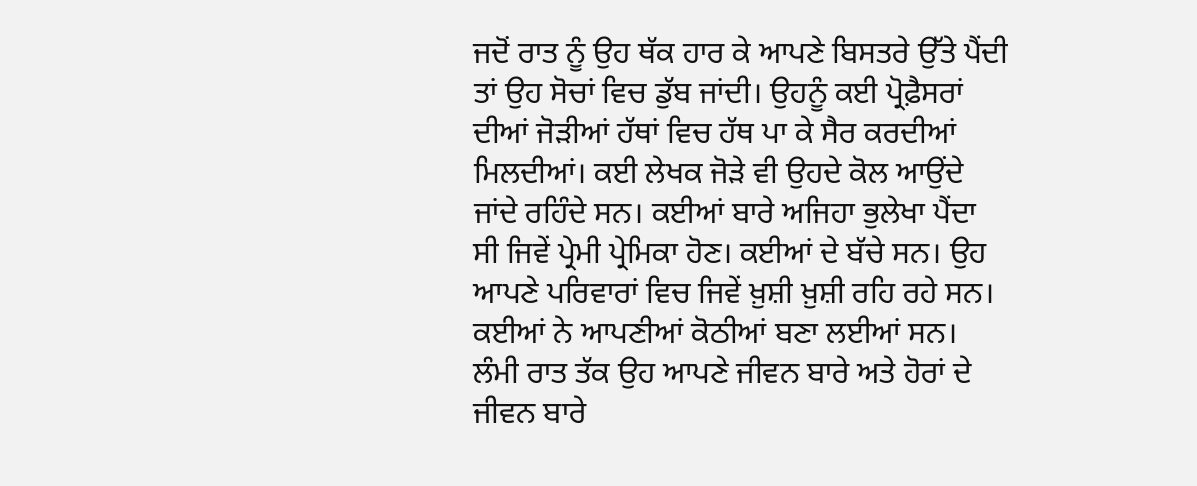ਜਦੋਂ ਰਾਤ ਨੂੰ ਉਹ ਥੱਕ ਹਾਰ ਕੇ ਆਪਣੇ ਬਿਸਤਰੇ ਉੱਤੇ ਪੈਂਦੀ ਤਾਂ ਉਹ ਸੋਚਾਂ ਵਿਚ ਡੁੱਬ ਜਾਂਦੀ। ਉਹਨੂੰ ਕਈ ਪ੍ਰੋਫ਼ੈਸਰਾਂ ਦੀਆਂ ਜੋੜੀਆਂ ਹੱਥਾਂ ਵਿਚ ਹੱਥ ਪਾ ਕੇ ਸੈਰ ਕਰਦੀਆਂ ਮਿਲਦੀਆਂ। ਕਈ ਲੇਖਕ ਜੋੜੇ ਵੀ ਉਹਦੇ ਕੋਲ ਆਉਂਦੇ ਜਾਂਦੇ ਰਹਿੰਦੇ ਸਨ। ਕਈਆਂ ਬਾਰੇ ਅਜਿਹਾ ਭੁਲੇਖਾ ਪੈਂਦਾ ਸੀ ਜਿਵੇਂ ਪ੍ਰੇਮੀ ਪ੍ਰੇਮਿਕਾ ਹੋਣ। ਕਈਆਂ ਦੇ ਬੱਚੇ ਸਨ। ਉਹ ਆਪਣੇ ਪਰਿਵਾਰਾਂ ਵਿਚ ਜਿਵੇਂ ਖ਼ੁਸ਼ੀ ਖ਼ੁਸ਼ੀ ਰਹਿ ਰਹੇ ਸਨ। ਕਈਆਂ ਨੇ ਆਪਣੀਆਂ ਕੋਠੀਆਂ ਬਣਾ ਲਈਆਂ ਸਨ।
ਲੰਮੀ ਰਾਤ ਤੱਕ ਉਹ ਆਪਣੇ ਜੀਵਨ ਬਾਰੇ ਅਤੇ ਹੋਰਾਂ ਦੇ ਜੀਵਨ ਬਾਰੇ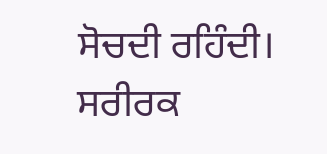ਸੋਚਦੀ ਰਹਿੰਦੀ। ਸਰੀਰਕ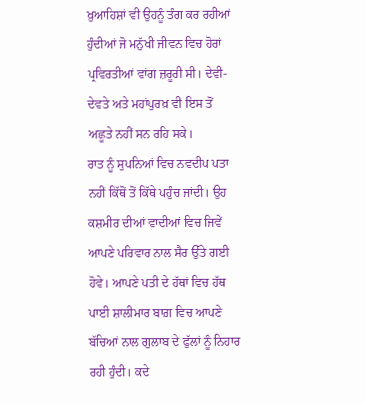ਖ਼ੁਆਹਿਸ਼ਾਂ ਵੀ ਉਹਨੂੰ ਤੰਗ ਕਰ ਰਹੀਆਂ ਹੁੰਦੀਆਂ ਜੋ ਮਨੁੱਖੀ ਜੀਵਨ ਵਿਚ ਹੋਰਾਂ ਪ੍ਰਵਿਰਤੀਆਂ ਵਾਂਗ ਜ਼ਰੂਰੀ ਸੀ। ਦੇਵੀ-ਦੇਵਤੇ ਅਤੇ ਮਹਾਂਪੁਰਖ਼ ਵੀ ਇਸ ਤੋਂ ਅਛੂਤੇ ਨਹੀਂ ਸਨ ਰਹਿ ਸਕੇ।
ਰਾਤ ਨੂੰ ਸੁਪਨਿਆਂ ਵਿਚ ਨਵਦੀਪ ਪਤਾ ਨਹੀਂ ਕਿੱਥੋਂ ਤੋਂ ਕਿੱਥੇ ਪਹੁੰਚ ਜਾਂਦੀ। ਉਹ ਕਸ਼ਮੀਰ ਦੀਆਂ ਵਾਦੀਆਂ ਵਿਚ ਜਿਵੇਂ ਆਪਣੇ ਪਰਿਵਾਰ ਨਾਲ ਸੈਰ ਉੱਤੇ ਗਈ ਹੋਵੇ। ਆਪਣੇ ਪਤੀ ਦੇ ਹੱਥਾਂ ਵਿਚ ਹੱਥ ਪਾਈ ਸ਼ਾਲੀਮਾਰ ਬਾਗ਼ ਵਿਚ ਆਪਣੇ ਬੱਚਿਆਂ ਨਾਲ ਗੁਲਾਬ ਦੇ ਫੁੱਲਾਂ ਨੂੰ ਨਿਹਾਰ ਰਹੀ ਹੁੰਦੀ। ਕਦੇ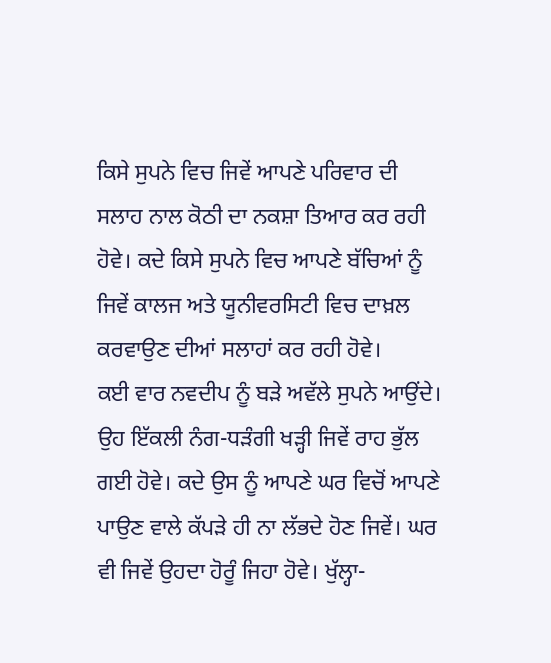ਕਿਸੇ ਸੁਪਨੇ ਵਿਚ ਜਿਵੇਂ ਆਪਣੇ ਪਰਿਵਾਰ ਦੀ ਸਲਾਹ ਨਾਲ ਕੋਠੀ ਦਾ ਨਕਸ਼ਾ ਤਿਆਰ ਕਰ ਰਹੀ ਹੋਵੇ। ਕਦੇ ਕਿਸੇ ਸੁਪਨੇ ਵਿਚ ਆਪਣੇ ਬੱਚਿਆਂ ਨੂੰ ਜਿਵੇਂ ਕਾਲਜ ਅਤੇ ਯੂਨੀਵਰਸਿਟੀ ਵਿਚ ਦਾਖ਼ਲ ਕਰਵਾਉਣ ਦੀਆਂ ਸਲਾਹਾਂ ਕਰ ਰਹੀ ਹੋਵੇ।
ਕਈ ਵਾਰ ਨਵਦੀਪ ਨੂੰ ਬੜੇ ਅਵੱਲੇ ਸੁਪਨੇ ਆਉਂਦੇ। ਉਹ ਇੱਕਲੀ ਨੰਗ-ਧੜੰਗੀ ਖੜ੍ਹੀ ਜਿਵੇਂ ਰਾਹ ਭੁੱਲ ਗਈ ਹੋਵੇ। ਕਦੇ ਉਸ ਨੂੰ ਆਪਣੇ ਘਰ ਵਿਚੋਂ ਆਪਣੇ ਪਾਉਣ ਵਾਲੇ ਕੱਪੜੇ ਹੀ ਨਾ ਲੱਭਦੇ ਹੋਣ ਜਿਵੇਂ। ਘਰ ਵੀ ਜਿਵੇਂ ਉਹਦਾ ਹੋਰੂੰ ਜਿਹਾ ਹੋਵੇ। ਖੁੱਲ੍ਹਾ-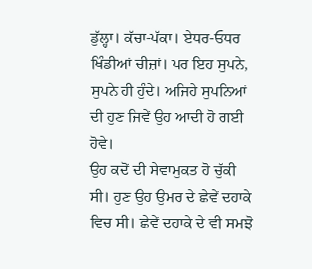ਡੁੱਲ੍ਹਾ। ਕੱਚਾ-ਪੱਕਾ। ਏਧਰ-ਓਧਰ ਖਿੰਡੀਆਂ ਚੀਜ਼ਾਂ। ਪਰ ਇਹ ਸੁਪਨੇ, ਸੁਪਨੇ ਹੀ ਹੁੰਦੇ। ਅਜਿਹੇ ਸੁਪਨਿਆਂ ਦੀ ਹੁਣ ਜਿਵੇਂ ਉਹ ਆਦੀ ਹੋ ਗਈ ਹੋਵੇ।
ਉਹ ਕਦੋਂ ਦੀ ਸੇਵਾਮੁਕਤ ਹੋ ਚੁੱਕੀ ਸੀ। ਹੁਣ ਉਹ ਉਮਰ ਦੇ ਛੇਵੇਂ ਦਹਾਕੇ ਵਿਚ ਸੀ। ਛੇਵੇਂ ਦਹਾਕੇ ਦੇ ਵੀ ਸਮਝੋ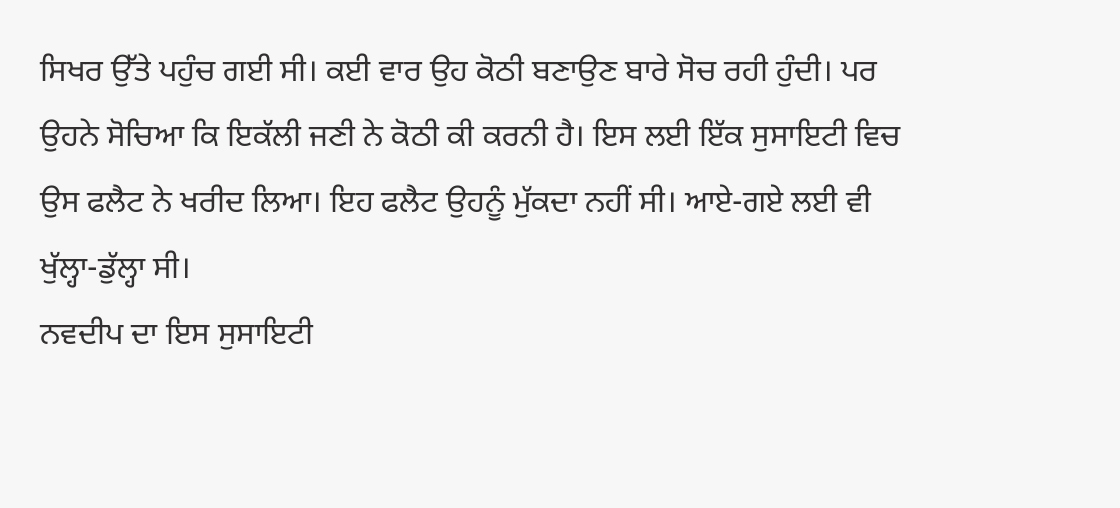ਸਿਖਰ ਉੱਤੇ ਪਹੁੰਚ ਗਈ ਸੀ। ਕਈ ਵਾਰ ਉਹ ਕੋਠੀ ਬਣਾਉਣ ਬਾਰੇ ਸੋਚ ਰਹੀ ਹੁੰਦੀ। ਪਰ ਉਹਨੇ ਸੋਚਿਆ ਕਿ ਇਕੱਲੀ ਜਣੀ ਨੇ ਕੋਠੀ ਕੀ ਕਰਨੀ ਹੈ। ਇਸ ਲਈ ਇੱਕ ਸੁਸਾਇਟੀ ਵਿਚ ਉਸ ਫਲੈਟ ਨੇ ਖਰੀਦ ਲਿਆ। ਇਹ ਫਲੈਟ ਉਹਨੂੰ ਮੁੱਕਦਾ ਨਹੀਂ ਸੀ। ਆਏ-ਗਏ ਲਈ ਵੀ ਖੁੱਲ੍ਹਾ-ਡੁੱਲ੍ਹਾ ਸੀ।
ਨਵਦੀਪ ਦਾ ਇਸ ਸੁਸਾਇਟੀ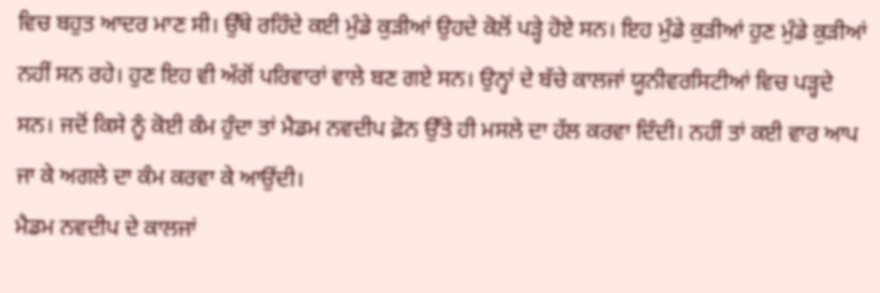ਵਿਚ ਬਹੁਤ ਆਦਰ ਮਾਣ ਸੀ। ਉੱਥੇ ਰਹਿੰਦੇ ਕਈ ਮੁੰਡੇ ਕੁੜੀਆਂ ਉਹਦੇ ਕੋਲੋਂ ਪੜ੍ਹੇ ਹੋਏ ਸਨ। ਇਹ ਮੁੰਡੇ ਕੁੜੀਆਂ ਹੁਣ ਮੁੰਡੇ ਕੁੜੀਆਂ ਨਹੀਂ ਸਨ ਰਹੇ। ਹੁਣ ਇਹ ਵੀ ਅੱਗੋਂ ਪਰਿਵਾਰਾਂ ਵਾਲੇ ਬਣ ਗਏ ਸਨ। ਉਨ੍ਹਾਂ ਦੇ ਬੱਚੇ ਕਾਲਜਾਂ ਯੂਨੀਵਰਸਿਟੀਆਂ ਵਿਚ ਪੜ੍ਹਦੇ ਸਨ। ਜਦੋਂ ਕਿਸੇ ਨੂੰ ਕੋਈ ਕੰਮ ਹੁੰਦਾ ਤਾਂ ਮੈਡਮ ਨਵਦੀਪ ਫ਼ੋਨ ਉੱਤੇ ਹੀ ਮਸਲੇ ਦਾ ਹੱਲ ਕਰਵਾ ਦਿੰਦੀ। ਨਹੀਂ ਤਾਂ ਕਈ ਵਾਰ ਆਪ ਜਾ ਕੇ ਅਗਲੇ ਦਾ ਕੰਮ ਕਰਵਾ ਕੇ ਆਉਂਦੀ।
ਮੈਡਮ ਨਵਦੀਪ ਦੇ ਕਾਲਜਾਂ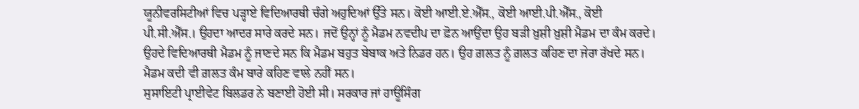ਯੂਨੀਵਰਸਿਟੀਆਂ ਵਿਚ ਪੜ੍ਹਾਏ ਵਿਦਿਆਰਥੀ ਚੰਗੇ ਅਹੁਦਿਆਂ ਉੱਤੇ ਸਨ। ਕੋਈ ਆਈ.ਏ.ਐੱਸ., ਕੋਈ ਆਈ.ਪੀ.ਐੱਸ., ਕੋਈ ਪੀ.ਸੀ.ਐੱਸ.। ਉਹਦਾ ਆਦਰ ਸਾਰੇ ਕਰਦੇ ਸਨ। ਜਦੋਂ ਉਨ੍ਹਾਂ ਨੂੰ ਮੈਡਮ ਨਵਦੀਪ ਦਾ ਫ਼ੋਨ ਆਉਂਦਾ ਉਹ ਬੜੀ ਖ਼ੁਸ਼ੀ ਖ਼ੁਸ਼ੀ ਮੈਡਮ ਦਾ ਕੰਮ ਕਰਦੇ। ਉਹਦੇ ਵਿਦਿਆਰਥੀ ਮੈਡਮ ਨੂੰ ਜਾਣਦੇ ਸਨ ਕਿ ਮੈਡਮ ਬਹੁਤ ਬੇਬਾਕ ਅਤੇ ਨਿਡਰ ਹਨ। ਉਹ ਗ਼ਲਤ ਨੂੰ ਗ਼ਲਤ ਕਹਿਣ ਦਾ ਜੇਰਾ ਰੱਖਦੇ ਸਨ। ਮੈਡਮ ਕਦੀ ਵੀ ਗ਼ਲਤ ਕੰਮ ਬਾਰੇ ਕਹਿਣ ਵਾਲੇ ਨਹੀਂ ਸਨ।
ਸੁਸਾਇਟੀ ਪ੍ਰਾਈਵੇਟ ਬਿਲਡਰ ਨੇ ਬਣਾਈ ਹੋਈ ਸੀ। ਸਰਕਾਰ ਜਾਂ ਹਾਊਸਿੰਗ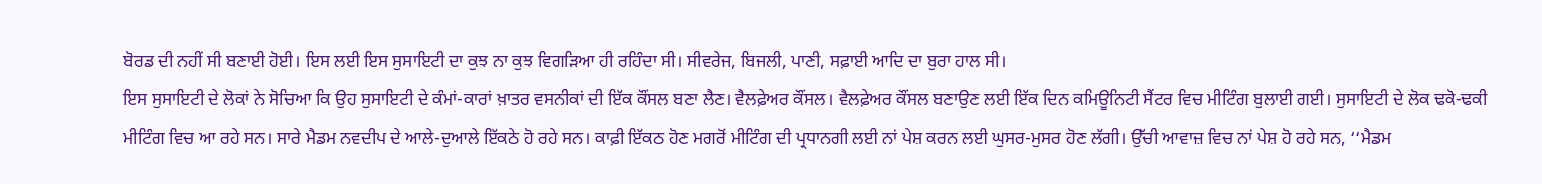ਬੋਰਡ ਦੀ ਨਹੀਂ ਸੀ ਬਣਾਈ ਹੋਈ। ਇਸ ਲਈ ਇਸ ਸੁਸਾਇਟੀ ਦਾ ਕੁਝ ਨਾ ਕੁਝ ਵਿਗੜਿਆ ਹੀ ਰਹਿੰਦਾ ਸੀ। ਸੀਵਰੇਜ, ਬਿਜਲੀ, ਪਾਣੀ, ਸਫ਼ਾਈ ਆਦਿ ਦਾ ਬੁਰਾ ਹਾਲ ਸੀ।
ਇਸ ਸੁਸਾਇਟੀ ਦੇ ਲੋਕਾਂ ਨੇ ਸੋਚਿਆ ਕਿ ਉਹ ਸੁਸਾਇਟੀ ਦੇ ਕੰਮਾਂ-ਕਾਰਾਂ ਖ਼ਾਤਰ ਵਸਨੀਕਾਂ ਦੀ ਇੱਕ ਕੌਂਸਲ ਬਣਾ ਲੈਣ। ਵੈਲਫ਼ੇਅਰ ਕੌਂਸਲ। ਵੈਲਫ਼ੇਅਰ ਕੌਂਸਲ ਬਣਾਉਣ ਲਈ ਇੱਕ ਦਿਨ ਕਮਿਊਨਿਟੀ ਸੈਂਟਰ ਵਿਚ ਮੀਟਿੰਗ ਬੁਲਾਈ ਗਈ। ਸੁਸਾਇਟੀ ਦੇ ਲੋਕ ਢਕੋ-ਢਕੀ ਮੀਟਿੰਗ ਵਿਚ ਆ ਰਹੇ ਸਨ। ਸਾਰੇ ਮੈਡਮ ਨਵਦੀਪ ਦੇ ਆਲੇ-ਦੁਆਲੇ ਇੱਕਠੇ ਹੋ ਰਹੇ ਸਨ। ਕਾਫ਼ੀ ਇੱਕਠ ਹੋਣ ਮਗਰੋਂ ਮੀਟਿੰਗ ਦੀ ਪ੍ਰਧਾਨਗੀ ਲਈ ਨਾਂ ਪੇਸ਼ ਕਰਨ ਲਈ ਘੁਸਰ-ਮੁਸਰ ਹੋਣ ਲੱਗੀ। ਉੱਚੀ ਆਵਾਜ਼ ਵਿਚ ਨਾਂ ਪੇਸ਼ ਹੋ ਰਹੇ ਸਨ, ‘‘ਮੈਡਮ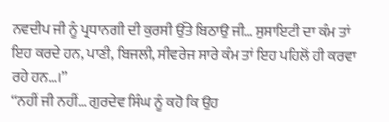ਨਵਦੀਪ ਜੀ ਨੂੰ ਪ੍ਰਧਾਨਗੀ ਦੀ ਕੁਰਸੀ ਉੱਤੇ ਬਿਠਾਉ ਜੀ… ਸੁਸਾਇਟੀ ਦਾ ਕੰਮ ਤਾਂ ਇਹ ਕਰਦੇ ਹਨ, ਪਾਣੀ, ਬਿਜਲੀ, ਸੀਵਰੇਜ ਸਾਰੇ ਕੰਮ ਤਾਂ ਇਹ ਪਹਿਲੋਂ ਹੀ ਕਰਵਾ ਰਹੇ ਹਨ…।’’
‘‘ਨਹੀਂ ਜੀ ਨਹੀਂ… ਗੁਰਦੇਵ ਸਿੰਘ ਨੂੰ ਕਹੋ ਕਿ ਉਹ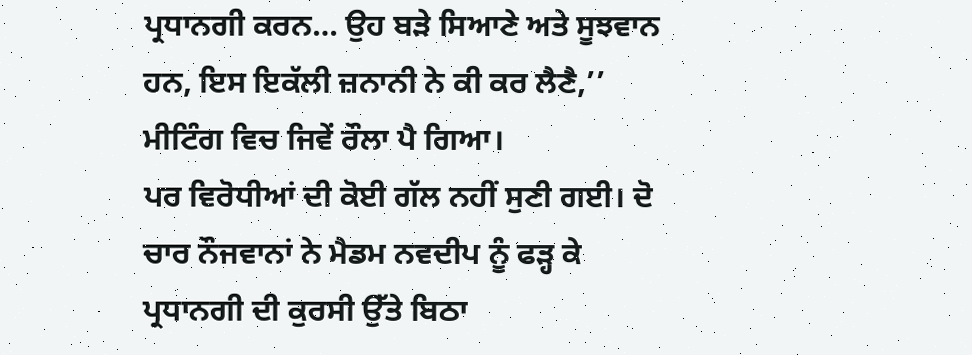ਪ੍ਰਧਾਨਗੀ ਕਰਨ… ਉਹ ਬੜੇ ਸਿਆਣੇ ਅਤੇ ਸੂਝਵਾਨ ਹਨ, ਇਸ ਇਕੱਲੀ ਜ਼ਨਾਨੀ ਨੇ ਕੀ ਕਰ ਲੈਣੈ,’’ ਮੀਟਿੰਗ ਵਿਚ ਜਿਵੇਂ ਰੌਲਾ ਪੈ ਗਿਆ।
ਪਰ ਵਿਰੋਧੀਆਂ ਦੀ ਕੋਈ ਗੱਲ ਨਹੀਂ ਸੁਣੀ ਗਈ। ਦੋ ਚਾਰ ਨੌਜਵਾਨਾਂ ਨੇ ਮੈਡਮ ਨਵਦੀਪ ਨੂੰ ਫੜ੍ਹ ਕੇ ਪ੍ਰਧਾਨਗੀ ਦੀ ਕੁਰਸੀ ਉੱਤੇ ਬਿਠਾ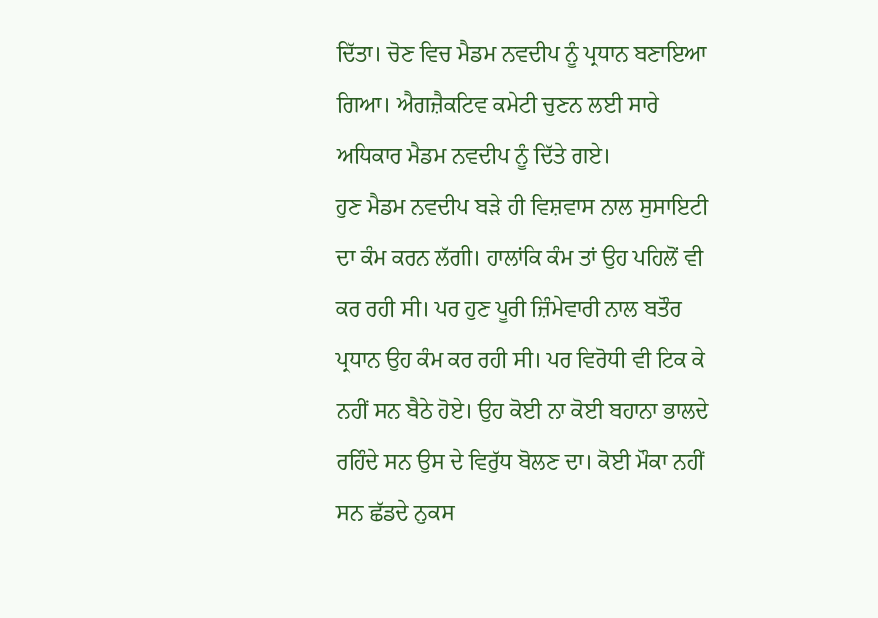ਦਿੱਤਾ। ਚੋਣ ਵਿਚ ਮੈਡਮ ਨਵਦੀਪ ਨੂੰ ਪ੍ਰਧਾਨ ਬਣਾਇਆ ਗਿਆ। ਐਗਜ਼ੈਕਟਿਵ ਕਮੇਟੀ ਚੁਣਨ ਲਈ ਸਾਰੇ ਅਧਿਕਾਰ ਮੈਡਮ ਨਵਦੀਪ ਨੂੰ ਦਿੱਤੇ ਗਏ।
ਹੁਣ ਮੈਡਮ ਨਵਦੀਪ ਬੜੇ ਹੀ ਵਿਸ਼ਵਾਸ ਨਾਲ ਸੁਸਾਇਟੀ ਦਾ ਕੰਮ ਕਰਨ ਲੱਗੀ। ਹਾਲਾਂਕਿ ਕੰਮ ਤਾਂ ਉਹ ਪਹਿਲੋਂ ਵੀ ਕਰ ਰਹੀ ਸੀ। ਪਰ ਹੁਣ ਪੂਰੀ ਜ਼ਿੰਮੇਵਾਰੀ ਨਾਲ ਬਤੌਰ ਪ੍ਰਧਾਨ ਉਹ ਕੰਮ ਕਰ ਰਹੀ ਸੀ। ਪਰ ਵਿਰੋਧੀ ਵੀ ਟਿਕ ਕੇ ਨਹੀਂ ਸਨ ਬੈਠੇ ਹੋਏ। ਉਹ ਕੋਈ ਨਾ ਕੋਈ ਬਹਾਨਾ ਭਾਲਦੇ ਰਹਿੰਦੇ ਸਨ ਉਸ ਦੇ ਵਿਰੁੱਧ ਬੋਲਣ ਦਾ। ਕੋਈ ਮੌਕਾ ਨਹੀਂ ਸਨ ਛੱਡਦੇ ਨੁਕਸ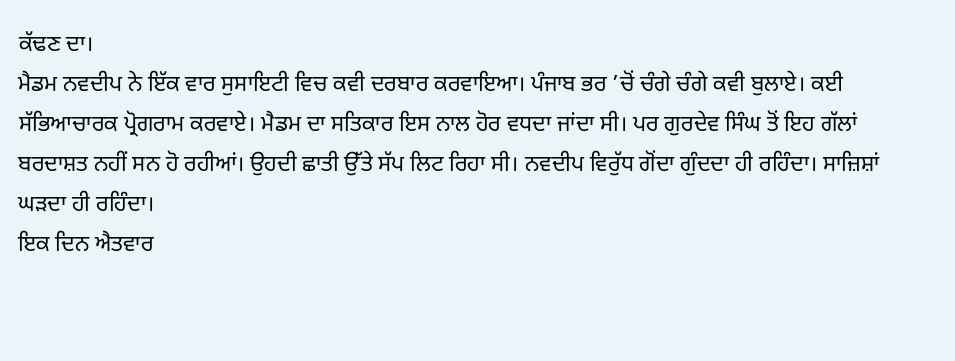ਕੱਢਣ ਦਾ।
ਮੈਡਮ ਨਵਦੀਪ ਨੇ ਇੱਕ ਵਾਰ ਸੁਸਾਇਟੀ ਵਿਚ ਕਵੀ ਦਰਬਾਰ ਕਰਵਾਇਆ। ਪੰਜਾਬ ਭਰ ’ਚੋਂ ਚੰਗੇ ਚੰਗੇ ਕਵੀ ਬੁਲਾਏ। ਕਈ ਸੱਭਿਆਚਾਰਕ ਪ੍ਰੋਗਰਾਮ ਕਰਵਾਏ। ਮੈਡਮ ਦਾ ਸਤਿਕਾਰ ਇਸ ਨਾਲ ਹੋਰ ਵਧਦਾ ਜਾਂਦਾ ਸੀ। ਪਰ ਗੁਰਦੇਵ ਸਿੰਘ ਤੋਂ ਇਹ ਗੱਲਾਂ ਬਰਦਾਸ਼ਤ ਨਹੀਂ ਸਨ ਹੋ ਰਹੀਆਂ। ਉਹਦੀ ਛਾਤੀ ਉੱਤੇ ਸੱਪ ਲਿਟ ਰਿਹਾ ਸੀ। ਨਵਦੀਪ ਵਿਰੁੱਧ ਗੋਂਦਾ ਗੁੰਦਦਾ ਹੀ ਰਹਿੰਦਾ। ਸਾਜ਼ਿਸ਼ਾਂ ਘੜਦਾ ਹੀ ਰਹਿੰਦਾ।
ਇਕ ਦਿਨ ਐਤਵਾਰ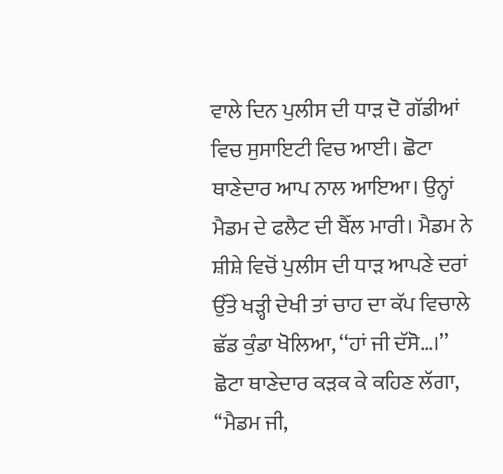ਵਾਲੇ ਦਿਨ ਪੁਲੀਸ ਦੀ ਧਾੜ ਦੋ ਗੱਡੀਆਂ ਵਿਚ ਸੁਸਾਇਟੀ ਵਿਚ ਆਈ। ਛੋਟਾ ਥਾਣੇਦਾਰ ਆਪ ਨਾਲ ਆਇਆ। ਉਨ੍ਹਾਂ ਮੈਡਮ ਦੇ ਫਲੈਟ ਦੀ ਬੈੱਲ ਮਾਰੀ। ਮੈਡਮ ਨੇ ਸ਼ੀਸ਼ੇ ਵਿਚੋਂ ਪੁਲੀਸ ਦੀ ਧਾੜ ਆਪਣੇ ਦਰਾਂ ਉੱਤੇ ਖੜ੍ਹੀ ਦੇਖੀ ਤਾਂ ਚਾਹ ਦਾ ਕੱਪ ਵਿਚਾਲੇ ਛੱਡ ਕੁੰਡਾ ਖੋਲਿਆ, ‘‘ਹਾਂ ਜੀ ਦੱਸੋ…।’’
ਛੋਟਾ ਥਾਣੇਦਾਰ ਕੜਕ ਕੇ ਕਹਿਣ ਲੱਗਾ, ‘‘ਮੈਡਮ ਜੀ,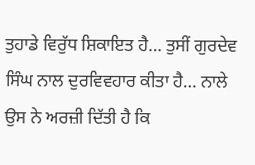ਤੁਹਾਡੇ ਵਿਰੁੱਧ ਸ਼ਿਕਾਇਤ ਹੈ… ਤੁਸੀਂ ਗੁਰਦੇਵ ਸਿੰਘ ਨਾਲ ਦੁਰਵਿਵਹਾਰ ਕੀਤਾ ਹੈ… ਨਾਲੇ ਉਸ ਨੇ ਅਰਜ਼ੀ ਦਿੱਤੀ ਹੈ ਕਿ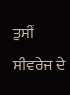ਤੁਸੀਂ ਸੀਵਰੇਜ ਦੇ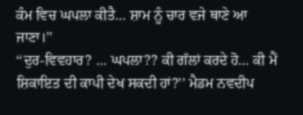ਕੰਮ ਵਿਚ ਘਪਲਾ ਕੀਤੈ… ਸ਼ਾਮ ਨੂੰ ਚਾਰ ਵਜੇ ਥਾਣੇ ਆ ਜਾਣਾ।’’
‘‘ਦੁਰ-ਵਿਵਹਾਰ? … ਘਪਲਾ?? ਕੀ ਗੱਲਾਂ ਕਰਦੇ ਹੋ… ਕੀ ਮੈਂ ਸ਼ਿਕਾਇਤ ਦੀ ਕਾਪੀ ਦੇਖ ਸਕਦੀ ਹਾਂ?’’ ਮੈਡਮ ਨਵਦੀਪ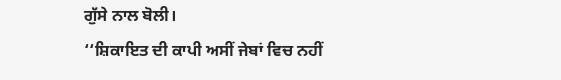ਗੁੱਸੇ ਨਾਲ ਬੋਲੀ।
‘‘ਸ਼ਿਕਾਇਤ ਦੀ ਕਾਪੀ ਅਸੀਂ ਜੇਬਾਂ ਵਿਚ ਨਹੀਂ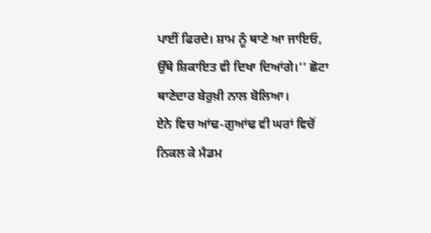ਪਾਈਂ ਫਿਰਦੇ। ਸ਼ਾਮ ਨੂੰ ਥਾਣੇ ਆ ਜਾਇਓ, ਉੱਥੇ ਸ਼ਿਕਾਇਤ ਵੀ ਦਿਖਾ ਦਿਆਂਗੇ।’’ ਛੋਟਾ ਥਾਣੇਦਾਰ ਬੇਰੁਖ਼ੀ ਨਾਲ ਬੋਲਿਆ।
ਏਨੇ ਵਿਚ ਆਂਢ-ਗੁਆਂਢ ਵੀ ਘਰਾਂ ਵਿਚੋਂ ਨਿਕਲ ਕੇ ਮੈਡਮ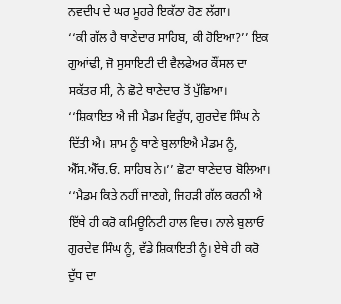ਨਵਦੀਪ ਦੇ ਘਰ ਮੂਹਰੇ ਇਕੱਠਾ ਹੋਣ ਲੱਗਾ।
‘‘ਕੀ ਗੱਲ ਹੈ ਥਾਣੇਦਾਰ ਸਾਹਿਬ, ਕੀ ਹੋਇਆ?’’ ਇਕ ਗੁਆਂਢੀ, ਜੋ ਸੁਸਾਇਟੀ ਦੀ ਵੈਲਫੇਅਰ ਕੌਂਸਲ ਦਾ ਸਕੱਤਰ ਸੀ, ਨੇ ਛੋਟੇ ਥਾਣੇਦਾਰ ਤੋਂ ਪੁੱਛਿਆ।
‘‘ਸ਼ਿਕਾਇਤ ਐ ਜੀ ਮੈਡਮ ਵਿਰੁੱਧ, ਗੁਰਦੇਵ ਸਿੰਘ ਨੇ ਦਿੱਤੀ ਐ। ਸ਼ਾਮ ਨੂੰ ਥਾਣੇ ਬੁਲਾਇਐ ਮੈਡਮ ਨੂੰ, ਐੱਸ.ਐੱਚ.ਓ. ਸਾਹਿਬ ਨੇ।’’ ਛੋਟਾ ਥਾਣੇਦਾਰ ਬੋਲਿਆ।
‘‘ਮੈਡਮ ਕਿਤੇ ਨਹੀਂ ਜਾਣਗੇ, ਜਿਹੜੀ ਗੱਲ ਕਰਨੀ ਐ ਇੱਥੇ ਹੀ ਕਰੋ ਕਮਿਊਨਿਟੀ ਹਾਲ ਵਿਚ। ਨਾਲੇ ਬੁਲਾਓ ਗੁਰਦੇਵ ਸਿੰਘ ਨੂੰ, ਵੱਡੇ ਸ਼ਿਕਾਇਤੀ ਨੂੰ। ਏਥੇ ਹੀ ਕਰੋ ਦੁੱਧ ਦਾ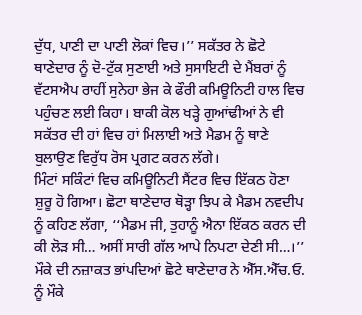ਦੁੱਧ, ਪਾਣੀ ਦਾ ਪਾਣੀ ਲੋਕਾਂ ਵਿਚ।’’ ਸਕੱਤਰ ਨੇ ਛੋਟੇ ਥਾਣੇਦਾਰ ਨੂੰ ਦੋ-ਟੁੱਕ ਸੁਣਾਈ ਅਤੇ ਸੁਸਾਇਟੀ ਦੇ ਮੈਂਬਰਾਂ ਨੂੰ ਵੱਟਸਐਪ ਰਾਹੀਂ ਸੁਨੇਹਾ ਭੇਜ ਕੇ ਫੌਰੀ ਕਮਿਊਨਿਟੀ ਹਾਲ ਵਿਚ ਪਹੁੰਚਣ ਲਈ ਕਿਹਾ। ਬਾਕੀ ਕੋਲ ਖੜ੍ਹੇ ਗੁਆਂਢੀਆਂ ਨੇ ਵੀ ਸਕੱਤਰ ਦੀ ਹਾਂ ਵਿਚ ਹਾਂ ਮਿਲਾਈ ਅਤੇ ਮੈਡਮ ਨੂੰ ਥਾਣੇ ਬੁਲਾਉਣ ਵਿਰੁੱਧ ਰੋਸ ਪ੍ਰਗਟ ਕਰਨ ਲੱਗੇ।
ਮਿੰਟਾਂ ਸਕਿੰਟਾਂ ਵਿਚ ਕਮਿਊਨਿਟੀ ਸੈਂਟਰ ਵਿਚ ਇੱਕਠ ਹੋਣਾ ਸ਼ੁਰੂ ਹੋ ਗਿਆ। ਛੋਟਾ ਥਾਣੇਦਾਰ ਥੋੜ੍ਹਾ ਝਿਪ ਕੇ ਮੈਡਮ ਨਵਦੀਪ ਨੂੰ ਕਹਿਣ ਲੱਗਾ, ‘‘ਮੈਡਮ ਜੀ, ਤੁਹਾਨੂੰ ਐਨਾ ਇੱਕਠ ਕਰਨ ਦੀ ਕੀ ਲੋੜ ਸੀ… ਅਸੀਂ ਸਾਰੀ ਗੱਲ ਆਪੇ ਨਿਪਟਾ ਦੇਣੀ ਸੀ…।’’ ਮੌਕੇ ਦੀ ਨਜ਼ਾਕਤ ਭਾਂਪਦਿਆਂ ਛੋਟੇ ਥਾਣੇਦਾਰ ਨੇ ਐੱਸ.ਐੱਚ.ਓ. ਨੂੰ ਮੌਕੇ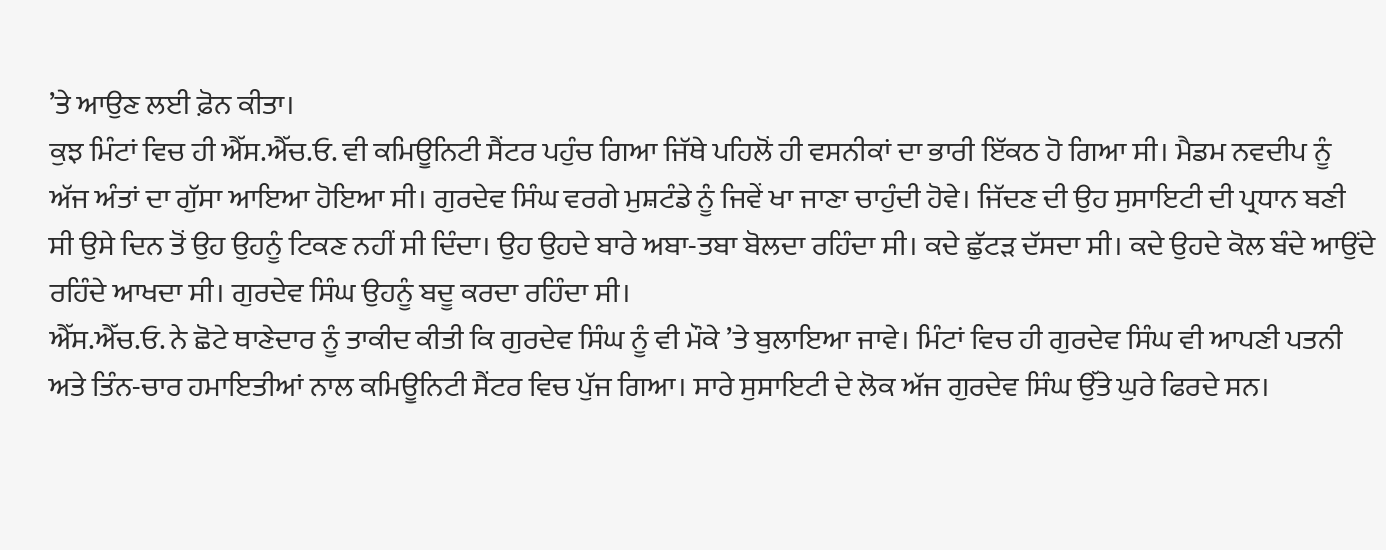’ਤੇ ਆਉਣ ਲਈ ਫ਼ੋਨ ਕੀਤਾ।
ਕੁਝ ਮਿੰਟਾਂ ਵਿਚ ਹੀ ਐੱਸ.ਐੱਚ.ਓ. ਵੀ ਕਮਿਊਨਿਟੀ ਸੈਂਟਰ ਪਹੁੰਚ ਗਿਆ ਜਿੱਥੇ ਪਹਿਲੋਂ ਹੀ ਵਸਨੀਕਾਂ ਦਾ ਭਾਰੀ ਇੱਕਠ ਹੋ ਗਿਆ ਸੀ। ਮੈਡਮ ਨਵਦੀਪ ਨੂੰ ਅੱਜ ਅੰਤਾਂ ਦਾ ਗੁੱਸਾ ਆਇਆ ਹੋਇਆ ਸੀ। ਗੁਰਦੇਵ ਸਿੰਘ ਵਰਗੇ ਮੁਸ਼ਟੰਡੇ ਨੂੰ ਜਿਵੇਂ ਖਾ ਜਾਣਾ ਚਾਹੁੰਦੀ ਹੋਵੇ। ਜਿੱਦਣ ਦੀ ਉਹ ਸੁਸਾਇਟੀ ਦੀ ਪ੍ਰਧਾਨ ਬਣੀ ਸੀ ਉਸੇ ਦਿਨ ਤੋਂ ਉਹ ਉਹਨੂੰ ਟਿਕਣ ਨਹੀਂ ਸੀ ਦਿੰਦਾ। ਉਹ ਉਹਦੇ ਬਾਰੇ ਅਬਾ-ਤਬਾ ਬੋਲਦਾ ਰਹਿੰਦਾ ਸੀ। ਕਦੇ ਛੁੱਟੜ ਦੱਸਦਾ ਸੀ। ਕਦੇ ਉਹਦੇ ਕੋਲ ਬੰਦੇ ਆਉਂਦੇ ਰਹਿੰਦੇ ਆਖਦਾ ਸੀ। ਗੁਰਦੇਵ ਸਿੰਘ ਉਹਨੂੰ ਬਦੂ ਕਰਦਾ ਰਹਿੰਦਾ ਸੀ।
ਐੱਸ.ਐੱਚ.ਓ. ਨੇ ਛੋਟੇ ਥਾਣੇਦਾਰ ਨੂੰ ਤਾਕੀਦ ਕੀਤੀ ਕਿ ਗੁਰਦੇਵ ਸਿੰਘ ਨੂੰ ਵੀ ਮੌਕੇ ’ਤੇ ਬੁਲਾਇਆ ਜਾਵੇ। ਮਿੰਟਾਂ ਵਿਚ ਹੀ ਗੁਰਦੇਵ ਸਿੰਘ ਵੀ ਆਪਣੀ ਪਤਨੀ ਅਤੇ ਤਿੰਨ-ਚਾਰ ਹਮਾਇਤੀਆਂ ਨਾਲ ਕਮਿਊਨਿਟੀ ਸੈਂਟਰ ਵਿਚ ਪੁੱਜ ਗਿਆ। ਸਾਰੇ ਸੁਸਾਇਟੀ ਦੇ ਲੋਕ ਅੱਜ ਗੁਰਦੇਵ ਸਿੰਘ ਉੱਤੇ ਘੁਰੇ ਫਿਰਦੇ ਸਨ।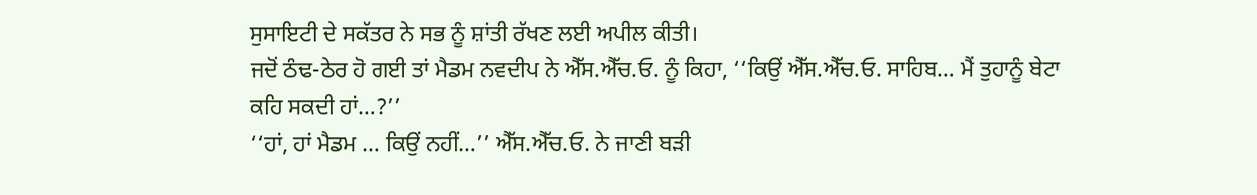ਸੁਸਾਇਟੀ ਦੇ ਸਕੱਤਰ ਨੇ ਸਭ ਨੂੰ ਸ਼ਾਂਤੀ ਰੱਖਣ ਲਈ ਅਪੀਲ ਕੀਤੀ।
ਜਦੋਂ ਠੰਢ-ਠੇਰ ਹੋ ਗਈ ਤਾਂ ਮੈਡਮ ਨਵਦੀਪ ਨੇ ਐੱਸ.ਐੱਚ.ਓ. ਨੂੰ ਕਿਹਾ, ‘‘ਕਿਉਂ ਐੱਸ.ਐੱਚ.ਓ. ਸਾਹਿਬ… ਮੈਂ ਤੁਹਾਨੂੰ ਬੇਟਾ ਕਹਿ ਸਕਦੀ ਹਾਂ…?’’
‘‘ਹਾਂ, ਹਾਂ ਮੈਡਮ … ਕਿਉਂ ਨਹੀਂ…’’ ਐੱਸ.ਐੱਚ.ਓ. ਨੇ ਜਾਣੀ ਬੜੀ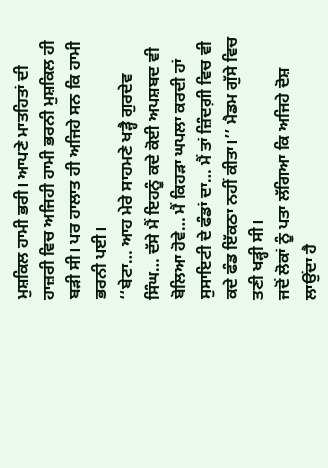ਮੁਸ਼ਕਿਲ ਹਾਮੀ ਭਰੀ। ਆਪਣੇ ਮਾਤਹਿਤਾਂ ਦੀ ਹਾਜ਼ਰੀ ਵਿਚ ਅਜਿਹੀ ਹਾਮੀ ਭਰਨੀ ਮੁਸ਼ਕਿਲ ਹੀ ਬੜੀ ਸੀ। ਪਰ ਹਾਲਾਤ ਹੀ ਅਜਿਹੇ ਸਨ ਕਿ ਹਾਮੀ ਭਰਨੀ ਪਈ।
‘‘ਬੇਟਾ… ਆਹ ਮੇਰੇ ਸਾਹਮਣੇ ਖੜ੍ਹੈ ਗੁਰਦੇਵ ਸਿੰਘ… ਦੱਸੇ ਮੈਂ ਇਹਨੂੰ ਕਦੇ ਕੋਈ ਅਪਸ਼ਬਦ ਵੀ ਬੋਲਿਆ ਹੋਵੇ… ਮੈਂ ਕਿਹੜਾ ਘਪਲਾ ਕਰਦੀ ਹਾਂ ਸੁਸਾਇਟੀ ਦੇ ਫੰਡਾਂ ਦਾ… ਮੈਂ ਤਾਂ ਜ਼ਿੰਦਗ਼ੀ ਵਿਚ ਵੀ ਕਦੇ ਫੰਡ ਇੱਕਠਾ ਨਹੀਂ ਕੀਤਾ।’’ ਮੈਡਮ ਗੁੱਸੇ ਵਿਚ ਤਣੀ ਖੜ੍ਹੀ ਸੀ।
ਜਦੋਂ ਲੋਕਾਂ ਨੂੰ ਪਤਾ ਲੱਗਿਆ ਕਿ ਅਜਿਹੇ ਦੋਸ਼ ਲਾਉਂਦਾ ਹੈ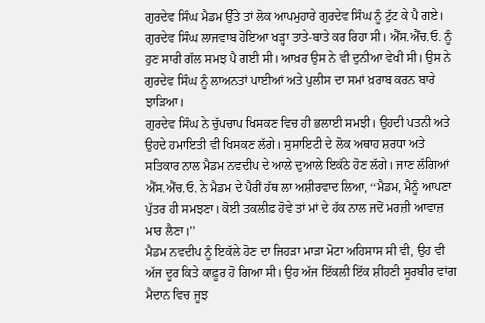ਗੁਰਦੇਵ ਸਿੰਘ ਮੈਡਮ ਉੱਤੇ ਤਾਂ ਲੋਕ ਆਪਮੁਹਾਰੇ ਗੁਰਦੇਵ ਸਿੰਘ ਨੂੰ ਟੁੱਟ ਕੇ ਪੈ ਗਏ। ਗੁਰਦੇਵ ਸਿੰਘ ਲਾਜਵਾਬ ਹੋਇਆ ਖੜ੍ਹਾ ਤਾਤੇ-ਬਾਤੇ ਕਰ ਰਿਹਾ ਸੀ। ਐੱਸ.ਐੱਚ.ਓ. ਨੂੰ ਹੁਣ ਸਾਰੀ ਗੱਲ ਸਮਝ ਪੈ ਗਈ ਸੀ। ਆਖ਼ਰ ਉਸ ਨੇ ਵੀ ਦੁਨੀਆ ਵੇਖੀ ਸੀ। ਉਸ ਨੇ ਗੁਰਦੇਵ ਸਿੰਘ ਨੂੰ ਲਾਅਨਤਾਂ ਪਾਈਆਂ ਅਤੇ ਪੁਲੀਸ ਦਾ ਸਮਾਂ ਖ਼ਰਾਬ ਕਰਨ ਬਾਰੇ ਝਾੜਿਆ।
ਗੁਰਦੇਵ ਸਿੰਘ ਨੇ ਚੁੱਪਚਾਪ ਖਿਸਕਣ ਵਿਚ ਹੀ ਭਲਾਈ ਸਮਝੀ। ਉਹਦੀ ਪਤਨੀ ਅਤੇ ਉਹਦੇ ਹਮਾਇਤੀ ਵੀ ਖਿਸਕਣ ਲੱਗੇ। ਸੁਸਾਇਟੀ ਦੇ ਲੋਕ ਅਥਾਹ ਸ਼ਰਧਾ ਅਤੇ ਸਤਿਕਾਰ ਨਾਲ ਮੈਡਮ ਨਵਦੀਪ ਦੇ ਆਲੇ ਦੁਆਲੇ ਇਕੱਠੇ ਹੋਣ ਲੱਗੇ। ਜਾਣ ਲੱਗਿਆਂ ਐੱਸ.ਐੱਚ.ਓ. ਨੇ ਮੈਡਮ ਦੇ ਪੈਰੀਂ ਹੱਥ ਲਾ ਅਸ਼ੀਰਵਾਦ ਲਿਆ, ‘‘ਮੈਡਮ, ਮੈਨੂੰ ਆਪਣਾ ਪੁੱਤਰ ਹੀ ਸਮਝਣਾ। ਕੋਈ ਤਕਲੀਫ਼ ਹੋਵੇ ਤਾਂ ਮਾਂ ਦੇ ਹੱਕ ਨਾਲ ਜਦੋਂ ਮਰਜ਼ੀ ਆਵਾਜ਼ ਮਾਰ ਲੈਣਾ।’’
ਮੈਡਮ ਨਵਦੀਪ ਨੂੰ ਇਕੱਲੇ ਹੋਣ ਦਾ ਜਿਹੜਾ ਮਾੜਾ ਮੋਟਾ ਅਹਿਸਾਸ ਸੀ ਵੀ, ਉਹ ਵੀ ਅੱਜ ਦੂਰ ਕਿਤੇ ਕਾਫ਼ੂਰ ਹੋ ਗਿਆ ਸੀ। ਉਹ ਅੱਜ ਇੱਕਲੀ ਇੱਕ ਸ਼ੀਂਹਣੀ ਸੂਰਬੀਰ ਵਾਂਗ ਮੈਦਾਨ ਵਿਚ ਜੂਝ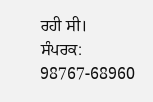ਰਹੀ ਸੀ।
ਸੰਪਰਕ: 98767-68960